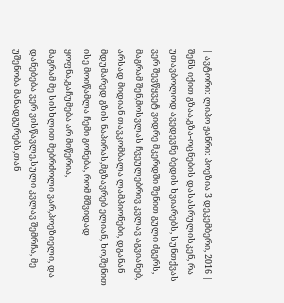| ავტორი: ლიპო ჟანრი: პოეზია 3 დეკემბერი, 2016 |
შენს იქით გზაა,გზა-ოცნების დასასრულისკენ, რა უთავბოლოდ ავედევნე ბედის ხვიარებს, სუნთქვას ვერ შევწყვეტ ვიდრე მკერდში შენით გული ძგერს, მაგრამ შენ,მოსვლას ჩვეულებრივ კვლავ აგვიანებ,
არსად მიდიან თავკომბალა ლამპიონები, დგანან მდუმარედ გზის ნაპირას,მგზავრებ ელიან, ხო,შენით ისე მოიწამლა ჩემი გონება, რომ მშვიდად ყოფნა,გაჩუმება არ მიწერია,
მაგრამ მე სისხლით მებრძოლი ვარ,პოეზიელი, და დანებება ვერ ვისწავლე,სული კვლავ შემრჩა, მე უშენობა მანადგურებს,თან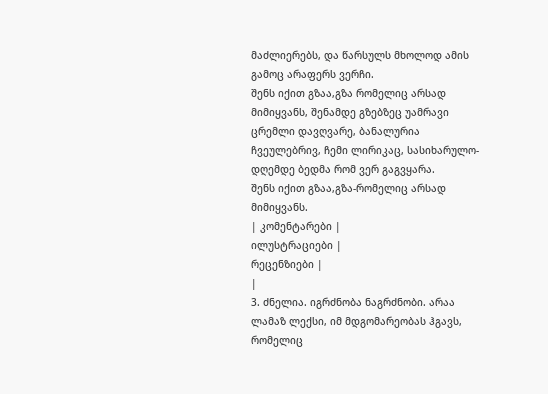მაძლიერებს, და წარსულს მხოლოდ ამის გამოც არაფერს ვერჩი.
შენს იქით გზაა,გზა რომელიც არსად მიმიყვანს, შენამდე გზებზეც უამრავი ცრემლი დავღვარე, ბანალურია ჩვეულებრივ, ჩემი ლირიკაც, სასიხარულო-დღემდე ბედმა რომ ვერ გაგვყარა.
შენს იქით გზაა,გზა-რომელიც არსად მიმიყვანს.
| კომენტარები |
ილუსტრაციები |
რეცენზიები |
|
3. ძნელია. იგრძნობა ნაგრძნობი. არაა ლამაზ ლექსი, იმ მდგომარეობას ჰგავს, რომელიც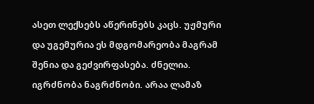ასეთ ლექსებს აწერინებს კაცს. უჟმური და უგემურია ეს მდგომარეობა მაგრამ შენია და გეძვირფასება. ძნელია. იგრძნობა ნაგრძნობი. არაა ლამაზ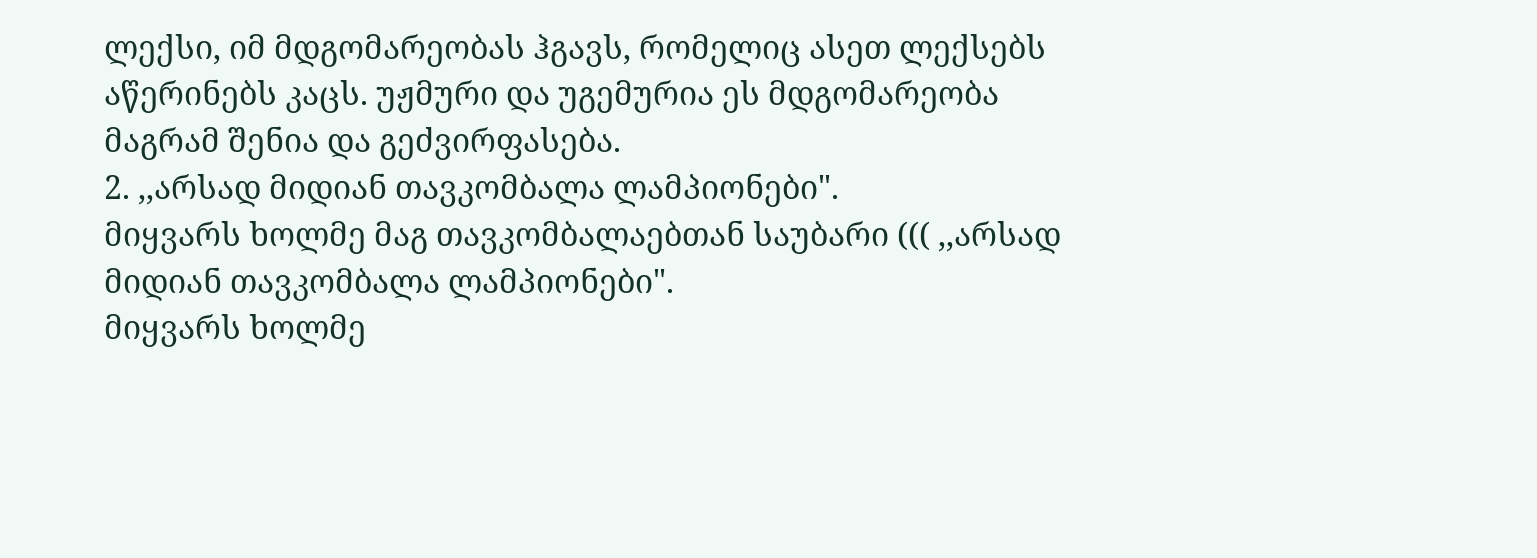ლექსი, იმ მდგომარეობას ჰგავს, რომელიც ასეთ ლექსებს აწერინებს კაცს. უჟმური და უგემურია ეს მდგომარეობა მაგრამ შენია და გეძვირფასება.
2. ,,არსად მიდიან თავკომბალა ლამპიონები".
მიყვარს ხოლმე მაგ თავკომბალაებთან საუბარი ((( ,,არსად მიდიან თავკომბალა ლამპიონები".
მიყვარს ხოლმე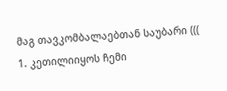მაგ თავკომბალაებთან საუბარი (((
1. კეთილიიყოს ჩემი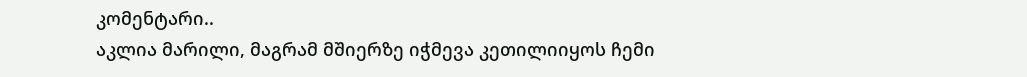კომენტარი..
აკლია მარილი, მაგრამ მშიერზე იჭმევა კეთილიიყოს ჩემი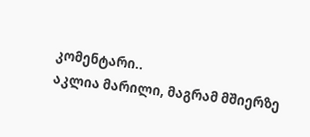კომენტარი..
აკლია მარილი, მაგრამ მშიერზე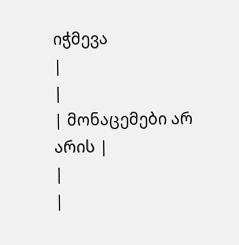იჭმევა
|
|
| მონაცემები არ არის |
|
|